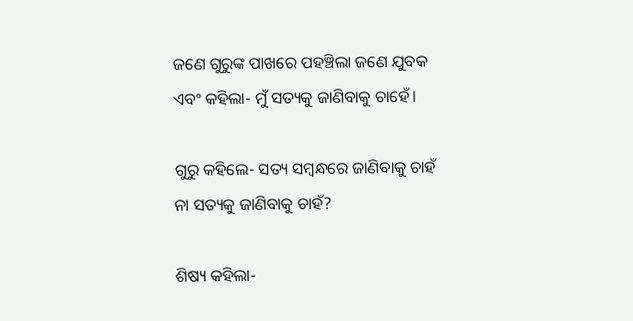ଜଣେ ଗୁରୁଙ୍କ ପାଖରେ ପହଞ୍ଚିଲା ଜଣେ ଯୁବକ ଏବଂ କହିଲା- ମୁଁ ସତ୍ୟକୁ ଜାଣିବାକୁ ଚାହେଁ।

ଗୁରୁ କହିଲେ- ସତ୍ୟ ସମ୍ବନ୍ଧରେ ଜାଣିବାକୁ ଚାହଁ ନା ସତ୍ୟକୁ ଜାଣିବାକୁ ଚାହଁ?

ଶିଷ୍ୟ କହିଲା-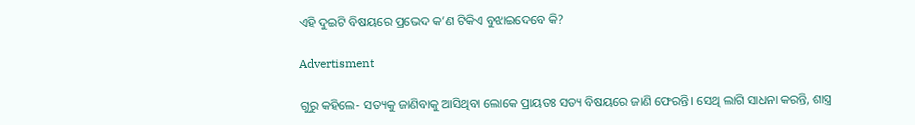ଏହି ଦୁଇଟି ବିଷୟରେ ପ୍ରଭେଦ କ’ଣ ଟିକିଏ ବୁଝାଇଦେବେ କି?

Advertisment

ଗୁରୁ କହିଲେ- ସତ୍ୟକୁ ଜାଣିବାକୁ ଆସିଥିବା ଲୋକେ ପ୍ରାୟତଃ ସତ୍ୟ ବିଷୟରେ ଜାଣି ଫେରନ୍ତି। ସେଥି ଲାଗି ସାଧନା କରନ୍ତି, ଶାସ୍ତ୍ର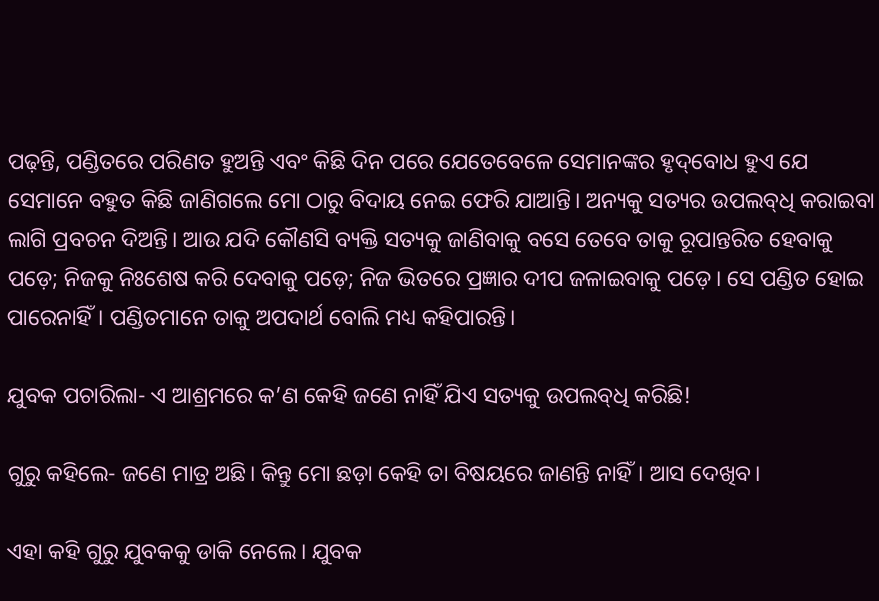ପଢ଼ନ୍ତି, ପଣ୍ଡିତରେ ପରିଣତ ହୁଅନ୍ତି ଏବଂ କିଛି ଦିନ ପରେ ଯେତେବେଳେ ସେମାନଙ୍କର ହୃଦ୍‌ବୋଧ ହୁଏ ଯେ ସେମାନେ ବହୁତ କିଛି ଜାଣିଗଲେ ମୋ ଠାରୁ ବିଦାୟ ନେଇ ଫେରି ଯାଆନ୍ତି। ଅନ୍ୟକୁ ସତ୍ୟର ଉପଲବ୍‌ଧି କରାଇବା ଲାଗି ପ୍ରବଚନ ଦିଅନ୍ତି। ଆଉ ଯଦି କୌଣସି ବ୍ୟକ୍ତି ସତ୍ୟକୁ ଜାଣିବାକୁ ବସେ ତେବେ ତାକୁ ରୂପାନ୍ତରିତ ହେବାକୁ ପଡ଼େ; ନିଜକୁ ନିଃଶେଷ କରି ଦେବାକୁ ପଡ଼େ; ନିଜ ଭିତରେ ପ୍ରଜ୍ଞାର ଦୀପ ଜଳାଇବାକୁ ପଡ଼େ। ସେ ପଣ୍ଡିତ ହୋଇ ପାରେନାହିଁ। ପଣ୍ଡିତମାନେ ତାକୁ ଅପଦାର୍ଥ ବୋଲି ମଧ୍ୟ କହିପାରନ୍ତି।

ଯୁବକ ପଚାରିଲା- ଏ ଆଶ୍ରମରେ କ’ଣ କେହି ଜଣେ ନାହିଁ ‌ଯିଏ ସତ୍ୟକୁ ଉପଲବ୍‌ଧି କରିଛି!

ଗୁରୁ କହିଲେ- ଜଣେ ମାତ୍ର ଅଛି। କିନ୍ତୁ ମୋ ଛଡ଼ା କେହି ତା ବିଷୟରେ ଜାଣନ୍ତି ନାହିଁ। ଆସ ଦେଖିବ।

ଏହା କହି ଗୁରୁ ଯୁବକକୁ ଡାକି ନେଲେ। ଯୁବକ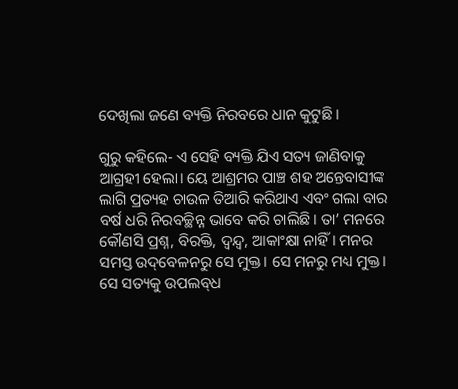ଦେଖିଲା ଜଣେ ବ୍ୟକ୍ତି ନିରବରେ ଧାନ କୁଟୁଛି।

ଗୁରୁ କହିଲେ- ଏ ସେହି ବ୍ୟକ୍ତି ଯିଏ ସତ୍ୟ ଜାଣିବାକୁ ଆଗ୍ରହୀ ହେଲା। ୟେ ଆଶ୍ରମର ପାଞ୍ଚ ଶହ ଅନ୍ତେବାସୀଙ୍କ ଲାଗି ପ୍ରତ୍ୟହ ଚାଉଳ ତିଆରି କରିଥାଏ ଏବଂ ଗଲା ବାର ବର୍ଷ ଧରି ନିରବଚ୍ଛିନ୍ନ ଭାବେ କରି ଚାଲିଛି। ତା’ ମନରେ କୌଣସି ପ୍ରଶ୍ନ, ବିରକ୍ତି, ଦ୍ବନ୍ଦ୍ବ, ଆକାଂକ୍ଷା ନାହିଁ। ମନର ସମସ୍ତ ଉଦ୍‌ବେଳନରୁ ସେ ମୁକ୍ତ। ସେ ମନରୁ ମଧ୍ୟ ମୁକ୍ତ। ସେ ସତ୍ୟକୁ ଉପଲବ୍‌ଧ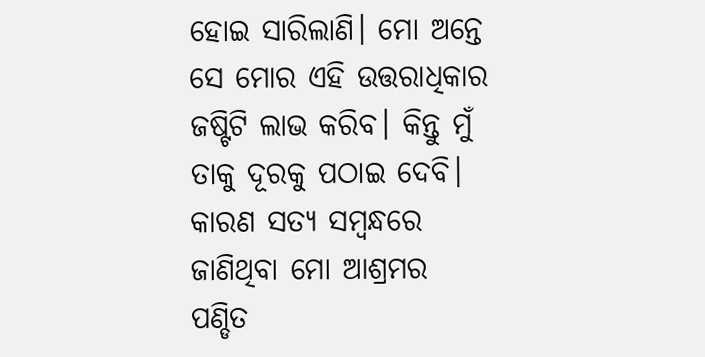ହୋଇ ସାରିଲାଣି। ମୋ ଅନ୍ତେ ସେ ମୋର ଏହି ଉତ୍ତରାଧିକାର ଜଷ୍ଟିଟି ଲାଭ କରିବ। କିନ୍ତୁ ମୁଁ ତାକୁ ଦୂରକୁ ପଠାଇ ଦେବି। କାରଣ ସତ୍ୟ ସମ୍ବନ୍ଧରେ ଜାଣିଥିବା ମୋ ଆଶ୍ରମର ପଣ୍ଡିତ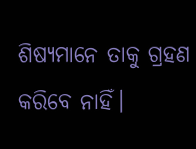ଶିଷ୍ୟମାନେ ତାକୁ ଗ୍ରହଣ କରିବେ ନାହିଁ।